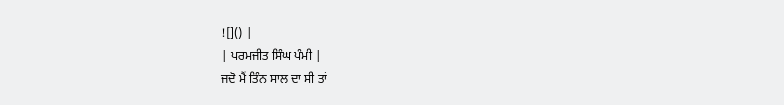![]() |
| ਪਰਮਜੀਤ ਸਿੰਘ ਪੰਮੀ |
ਜਦੋ ਮੈਂ ਤਿੰਨ ਸਾਲ ਦਾ ਸੀ ਤਾਂ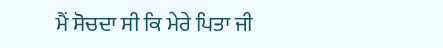ਮੈਂ ਸੋਚਦਾ ਸੀ ਕਿ ਮੇਰੇ ਪਿਤਾ ਜੀ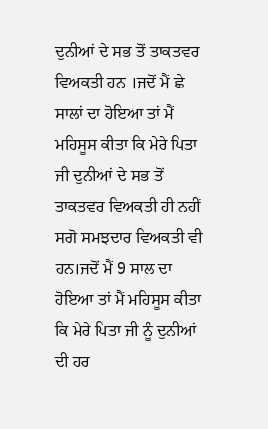ਦੁਨੀਆਂ ਦੇ ਸਭ ਤੋਂ ਤਾਕਤਵਰ ਵਿਅਕਤੀ ਹਨ ।ਜਦੋਂ ਮੈਂ ਛੇ ਸਾਲਾਂ ਦਾ ਹੋਇਆ ਤਾਂ ਮੈਂ ਮਹਿਸੂਸ ਕੀਤਾ ਕਿ ਮੇਰੇ ਪਿਤਾ ਜੀ ਦੁਨੀਆਂ ਦੇ ਸਭ ਤੋਂ ਤਾਕਤਵਰ ਵਿਅਕਤੀ ਹੀ ਨਹੀਂ ਸਗੋ ਸਮਝਦਾਰ ਵਿਅਕਤੀ ਵੀ ਹਨ।ਜਦੋਂ ਮੈਂ 9 ਸਾਲ ਦਾ ਹੋਇਆ ਤਾਂ ਮੈਂ ਮਹਿਸੂਸ ਕੀਤਾ ਕਿ ਮੇਰੇ ਪਿਤਾ ਜੀ ਨੂੰ ਦੁਨੀਆਂ ਦੀ ਹਰ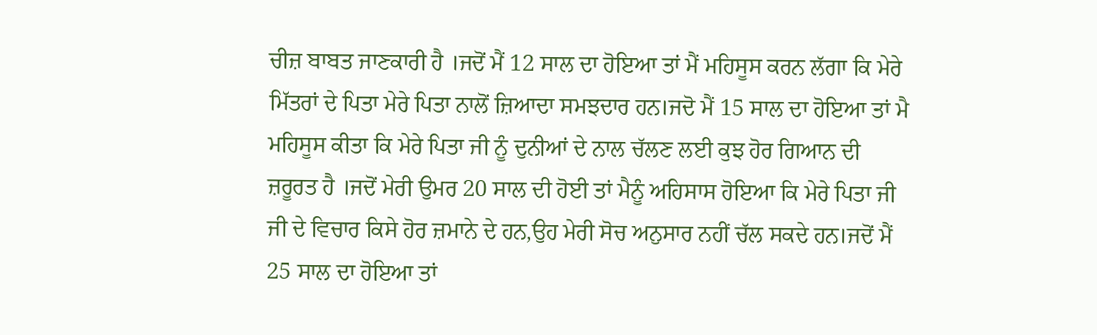ਚੀਜ਼ ਬਾਬਤ ਜਾਣਕਾਰੀ ਹੈ ।ਜਦੋਂ ਮੈਂ 12 ਸਾਲ ਦਾ ਹੋਇਆ ਤਾਂ ਮੈਂ ਮਹਿਸੂਸ ਕਰਨ ਲੱਗਾ ਕਿ ਮੇਰੇ ਮਿੱਤਰਾਂ ਦੇ ਪਿਤਾ ਮੇਰੇ ਪਿਤਾ ਨਾਲੋਂ ਜ਼ਿਆਦਾ ਸਮਝਦਾਰ ਹਨ।ਜਦੋ ਮੈਂ 15 ਸਾਲ ਦਾ ਹੋਇਆ ਤਾਂ ਮੈ ਮਹਿਸੂਸ ਕੀਤਾ ਕਿ ਮੇਰੇ ਪਿਤਾ ਜੀ ਨੂੰ ਦੁਨੀਆਂ ਦੇ ਨਾਲ ਚੱਲਣ ਲਈ ਕੁਝ ਹੋਰ ਗਿਆਨ ਦੀ ਜ਼ਰੂਰਤ ਹੈ ।ਜਦੋਂ ਮੇਰੀ ਉਮਰ 20 ਸਾਲ ਦੀ ਹੋਈ ਤਾਂ ਮੈਨੂੰ ਅਹਿਸਾਸ ਹੋਇਆ ਕਿ ਮੇਰੇ ਪਿਤਾ ਜੀ ਜੀ ਦੇ ਵਿਚਾਰ ਕਿਸੇ ਹੋਰ ਜ਼ਮਾਨੇ ਦੇ ਹਨ,ਉਹ ਮੇਰੀ ਸੋਚ ਅਨੁਸਾਰ ਨਹੀਂ ਚੱਲ ਸਕਦੇ ਹਨ।ਜਦੋਂ ਮੈਂ 25 ਸਾਲ ਦਾ ਹੋਇਆ ਤਾਂ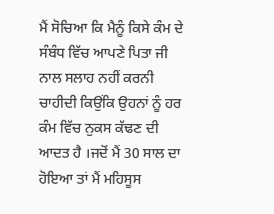ਮੈਂ ਸੋਚਿਆ ਕਿ ਮੈਨੂੰ ਕਿਸੇ ਕੰਮ ਦੇ ਸੰਬੰਧ ਵਿੱਚ ਆਪਣੇ ਪਿਤਾ ਜੀ ਨਾਲ ਸਲਾਹ ਨਹੀਂ ਕਰਨੀ ਚਾਹੀਦੀ ਕਿਉਂਕਿ ਉਹਨਾਂ ਨੂੰ ਹਰ ਕੰਮ ਵਿੱਚ ਨੁਕਸ ਕੱਢਣ ਦੀ ਆਦਤ ਹੈ ।ਜਦੋਂ ਮੈਂ 30 ਸਾਲ ਦਾ ਹੋਇਆ ਤਾਂ ਮੈਂ ਮਹਿਸੂਸ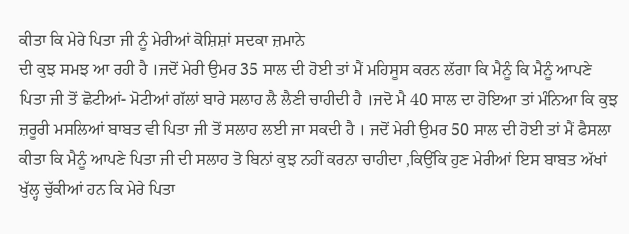ਕੀਤਾ ਕਿ ਮੇਰੇ ਪਿਤਾ ਜੀ ਨੂੰ ਮੇਰੀਆਂ ਕੋਸ਼ਿਸ਼ਾਂ ਸਦਕਾ ਜ਼ਮਾਨੇ
ਦੀ ਕੁਝ ਸਮਝ ਆ ਰਹੀ ਹੈ ।ਜਦੋਂ ਮੇਰੀ ਉਮਰ 35 ਸਾਲ ਦੀ ਹੋਈ ਤਾਂ ਮੈਂ ਮਹਿਸੂਸ ਕਰਨ ਲੱਗਾ ਕਿ ਮੈਨੂੰ ਕਿ ਮੈਨੂੰ ਆਪਣੇ ਪਿਤਾ ਜੀ ਤੋਂ ਛੋਟੀਆਂ- ਮੋਟੀਆਂ ਗੱਲਾਂ ਬਾਰੇ ਸਲਾਹ ਲੈ ਲੈਣੀ ਚਾਹੀਦੀ ਹੈ ।ਜਦੋ ਮੈ 40 ਸਾਲ ਦਾ ਹੋਇਆ ਤਾਂ ਮੰਨਿਆ ਕਿ ਕੁਝ ਜ਼ਰੂਰੀ ਮਸਲਿਆਂ ਬਾਬਤ ਵੀ ਪਿਤਾ ਜੀ ਤੋਂ ਸਲਾਹ ਲਈ ਜਾ ਸਕਦੀ ਹੈ । ਜਦੋਂ ਮੇਰੀ ਉਮਰ 50 ਸਾਲ ਦੀ ਹੋਈ ਤਾਂ ਮੈਂ ਫੈਸਲਾ ਕੀਤਾ ਕਿ ਮੈਨੂੰ ਆਪਣੇ ਪਿਤਾ ਜੀ ਦੀ ਸਲਾਹ ਤੋ ਬਿਨਾਂ ਕੁਝ ਨਹੀਂ ਕਰਨਾ ਚਾਹੀਦਾ ,ਕਿਉਂਕਿ ਹੁਣ ਮੇਰੀਆਂ ਇਸ ਬਾਬਤ ਅੱਖਾਂ ਖੁੱਲ੍ਹ ਚੁੱਕੀਆਂ ਹਨ ਕਿ ਮੇਰੇ ਪਿਤਾ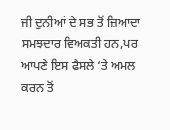ਜੀ ਦੁਨੀਆਂ ਦੇ ਸਭ ਤੋਂ ਜ਼ਿਆਦਾ ਸਮਝਦਾਰ ਵਿਅਕਤੀ ਹਨ,ਪਰ ਆਪਣੇ ਇਸ ਫੈਸਲੇ ‘ਤੇ ਅਮਲ ਕਰਨ ਤੋਂ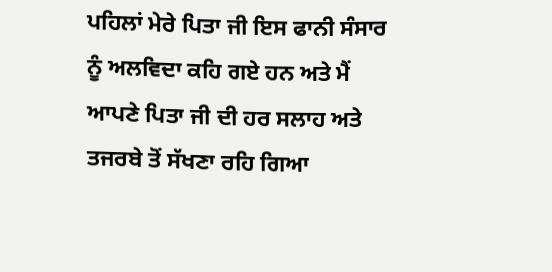ਪਹਿਲਾਂ ਮੇਰੇ ਪਿਤਾ ਜੀ ਇਸ ਫਾਨੀ ਸੰਸਾਰ ਨੂੰ ਅਲਵਿਦਾ ਕਹਿ ਗਏ ਹਨ ਅਤੇ ਮੈਂ ਆਪਣੇ ਪਿਤਾ ਜੀ ਦੀ ਹਰ ਸਲਾਹ ਅਤੇ ਤਜਰਬੇ ਤੋਂ ਸੱਖਣਾ ਰਹਿ ਗਿਆ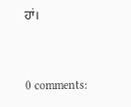ਹਾਂ।


0 comments: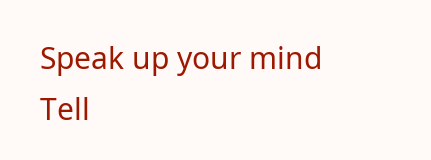Speak up your mind
Tell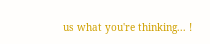us what you're thinking... !